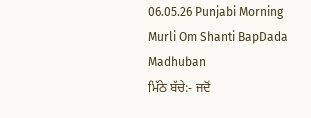06.05.26 Punjabi Morning Murli Om Shanti BapDada Madhuban
ਮਿੱਠੇ ਬੱਚੇ:- ਜਦੋਂ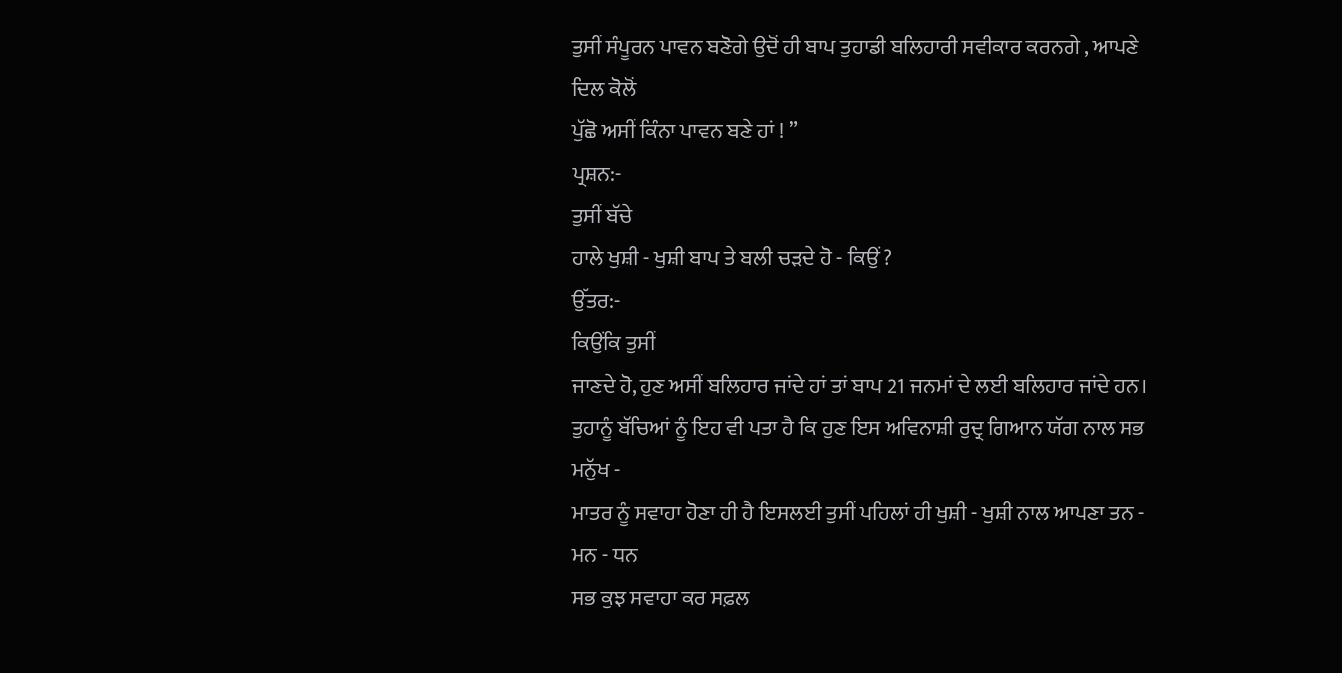ਤੁਸੀਂ ਸੰਪੂਰਨ ਪਾਵਨ ਬਣੋਗੇ ਉਦੋਂ ਹੀ ਬਾਪ ਤੁਹਾਡੀ ਬਲਿਹਾਰੀ ਸਵੀਕਾਰ ਕਰਨਗੇ , ਆਪਣੇ ਦਿਲ ਕੋਲੋਂ
ਪੁੱਛੋ ਅਸੀਂ ਕਿੰਨਾ ਪਾਵਨ ਬਣੇ ਹਾਂ ! ”
ਪ੍ਰਸ਼ਨ:-
ਤੁਸੀਂ ਬੱਚੇ
ਹਾਲੇ ਖੁਸ਼ੀ - ਖੁਸ਼ੀ ਬਾਪ ਤੇ ਬਲੀ ਚੜਦੇ ਹੋ - ਕਿਉਂ ?
ਉੱਤਰ:-
ਕਿਉਂਕਿ ਤੁਸੀਂ
ਜਾਣਦੇ ਹੋ, ਹੁਣ ਅਸੀਂ ਬਲਿਹਾਰ ਜਾਂਦੇ ਹਾਂ ਤਾਂ ਬਾਪ 21 ਜਨਮਾਂ ਦੇ ਲਈ ਬਲਿਹਾਰ ਜਾਂਦੇ ਹਨ।
ਤੁਹਾਨੂੰ ਬੱਚਿਆਂ ਨੂੰ ਇਹ ਵੀ ਪਤਾ ਹੈ ਕਿ ਹੁਣ ਇਸ ਅਵਿਨਾਸ਼ੀ ਰੁਦ੍ਰ ਗਿਆਨ ਯੱਗ ਨਾਲ ਸਭ ਮਨੁੱਖ -
ਮਾਤਰ ਨੂੰ ਸਵਾਹਾ ਹੋਣਾ ਹੀ ਹੈ ਇਸਲਈ ਤੁਸੀਂ ਪਹਿਲਾਂ ਹੀ ਖੁਸ਼ੀ - ਖੁਸ਼ੀ ਨਾਲ ਆਪਣਾ ਤਨ - ਮਨ - ਧਨ
ਸਭ ਕੁਝ ਸਵਾਹਾ ਕਰ ਸਫ਼ਲ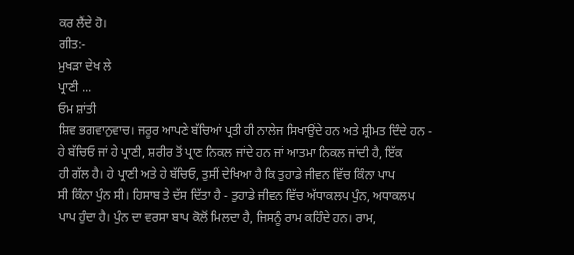ਕਰ ਲੈਂਦੇ ਹੋ।
ਗੀਤ:-
ਮੁਖੜਾ ਦੇਖ ਲੇ
ਪ੍ਰਾਣੀ ...
ਓਮ ਸ਼ਾਂਤੀ
ਸ਼ਿਵ ਭਗਵਾਨੁਵਾਚ। ਜਰੂਰ ਆਪਣੇ ਬੱਚਿਆਂ ਪ੍ਰਤੀ ਹੀ ਨਾਲੇਜ ਸਿਖਾਉਂਦੇ ਹਨ ਅਤੇ ਸ਼੍ਰੀਮਤ ਦਿੰਦੇ ਹਨ -
ਹੇ ਬੱਚਿਓ ਜਾਂ ਹੇ ਪ੍ਰਾਣੀ, ਸ਼ਰੀਰ ਤੋਂ ਪ੍ਰਾਣ ਨਿਕਲ ਜਾਂਦੇ ਹਨ ਜਾਂ ਆਤਮਾ ਨਿਕਲ ਜਾਂਦੀ ਹੈ, ਇੱਕ
ਹੀ ਗੱਲ ਹੈ। ਹੇ ਪ੍ਰਾਣੀ ਅਤੇ ਹੇ ਬੱਚਿਓ, ਤੁਸੀਂ ਦੇਖਿਆ ਹੈ ਕਿ ਤੁਹਾਡੇ ਜੀਵਨ ਵਿੱਚ ਕਿੰਨਾ ਪਾਪ
ਸੀ ਕਿੰਨਾ ਪੁੰਨ ਸੀ। ਹਿਸਾਬ ਤੇ ਦੱਸ ਦਿੱਤਾ ਹੈ - ਤੁਹਾਡੇ ਜੀਵਨ ਵਿੱਚ ਅੱਧਾਕਲਪ ਪੁੰਨ, ਅਧਾਕਲਪ
ਪਾਪ ਹੁੰਦਾ ਹੈ। ਪੁੰਨ ਦਾ ਵਰਸਾ ਬਾਪ ਕੋਲੋਂ ਮਿਲਦਾ ਹੈ, ਜਿਸਨੂੰ ਰਾਮ ਕਹਿੰਦੇ ਹਨ। ਰਾਮ,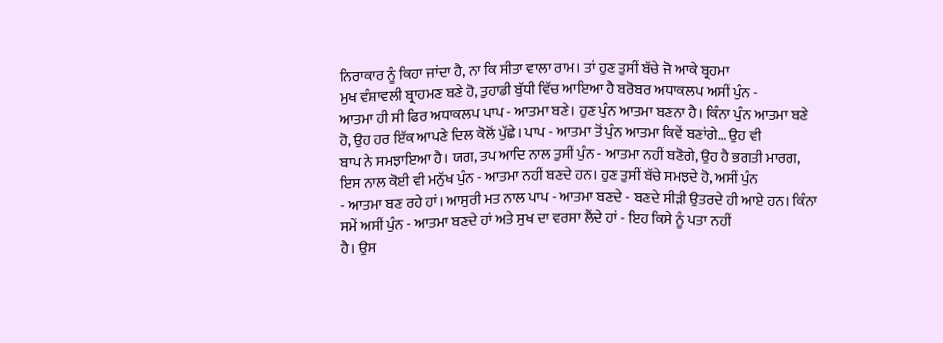ਨਿਰਾਕਾਰ ਨੂੰ ਕਿਹਾ ਜਾਂਦਾ ਹੈ, ਨਾ ਕਿ ਸੀਤਾ ਵਾਲਾ ਰਾਮ। ਤਾਂ ਹੁਣ ਤੁਸੀਂ ਬੱਚੇ ਜੋ ਆਕੇ ਬ੍ਰਹਮਾ
ਮੁਖ ਵੰਸ਼ਾਵਲੀ ਬ੍ਰਾਹਮਣ ਬਣੇ ਹੋ, ਤੁਹਾਡੀ ਬੁੱਧੀ ਵਿੱਚ ਆਇਆ ਹੈ ਬਰੋਬਰ ਅਧਾਕਲਪ ਅਸੀਂ ਪੁੰਨ -
ਆਤਮਾ ਹੀ ਸੀ ਫਿਰ ਅਧਾਕਲਪ ਪਾਪ - ਆਤਮਾ ਬਣੇ। ਹੁਣ ਪੁੰਨ ਆਤਮਾ ਬਣਨਾ ਹੈ। ਕਿੰਨਾ ਪੁੰਨ ਆਤਮਾ ਬਣੇ
ਹੋ, ਉਹ ਹਰ ਇੱਕ ਆਪਣੇ ਦਿਲ ਕੋਲੋਂ ਪੁੱਛੇ। ਪਾਪ - ਆਤਮਾ ਤੋਂ ਪੁੰਨ ਆਤਮਾ ਕਿਵੇਂ ਬਣਾਂਗੇ… ਉਹ ਵੀ
ਬਾਪ ਨੇ ਸਮਝਾਇਆ ਹੈ। ਯਗ, ਤਪ ਆਦਿ ਨਾਲ ਤੁਸੀਂ ਪੁੰਨ - ਆਤਮਾ ਨਹੀਂ ਬਣੋਗੇ, ਉਹ ਹੈ ਭਗਤੀ ਮਾਰਗ,
ਇਸ ਨਾਲ ਕੋਈ ਵੀ ਮਨੁੱਖ ਪੁੰਨ - ਆਤਮਾ ਨਹੀਂ ਬਣਦੇ ਹਨ। ਹੁਣ ਤੁਸੀਂ ਬੱਚੇ ਸਮਝਦੇ ਹੋ, ਅਸੀਂ ਪੁੰਨ
- ਆਤਮਾ ਬਣ ਰਹੇ ਹਾਂ। ਆਸੁਰੀ ਮਤ ਨਾਲ ਪਾਪ - ਆਤਮਾ ਬਣਦੇ - ਬਣਦੇ ਸੀੜੀ ਉਤਰਦੇ ਹੀ ਆਏ ਹਨ। ਕਿੰਨਾ
ਸਮੇਂ ਅਸੀਂ ਪੁੰਨ - ਆਤਮਾ ਬਣਦੇ ਹਾਂ ਅਤੇ ਸੁਖ ਦਾ ਵਰਸਾ ਲੈਂਦੇ ਹਾਂ - ਇਹ ਕਿਸੇ ਨੂੰ ਪਤਾ ਨਹੀਂ
ਹੈ। ਉਸ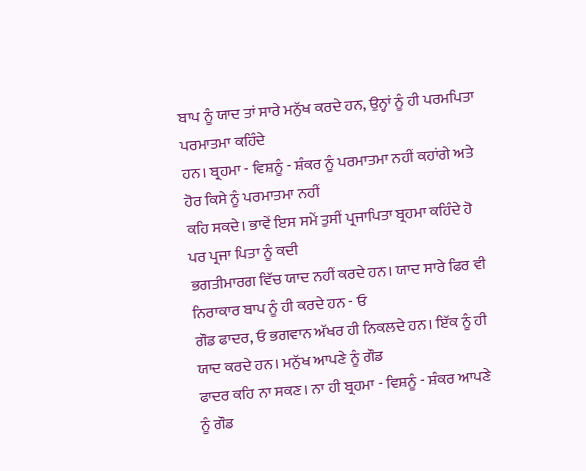ਬਾਪ ਨੂੰ ਯਾਦ ਤਾਂ ਸਾਰੇ ਮਨੁੱਖ ਕਰਦੇ ਹਨ, ਉਨ੍ਹਾਂ ਨੂੰ ਹੀ ਪਰਮਪਿਤਾ ਪਰਮਾਤਮਾ ਕਹਿੰਦੇ
ਹਨ। ਬ੍ਰਹਮਾ - ਵਿਸ਼ਨੂੰ - ਸ਼ੰਕਰ ਨੂੰ ਪਰਮਾਤਮਾ ਨਹੀਂ ਕਹਾਂਗੇ ਅਤੇ ਹੋਰ ਕਿਸੇ ਨੂੰ ਪਰਮਾਤਮਾ ਨਹੀਂ
ਕਹਿ ਸਕਦੇ। ਭਾਵੇਂ ਇਸ ਸਮੇਂ ਤੁਸੀਂ ਪ੍ਰਜਾਪਿਤਾ ਬ੍ਰਹਮਾ ਕਹਿੰਦੇ ਹੋ ਪਰ ਪ੍ਰਜਾ ਪਿਤਾ ਨੂੰ ਕਦੀ
ਭਗਤੀਮਾਰਗ ਵਿੱਚ ਯਾਦ ਨਹੀਂ ਕਰਦੇ ਹਨ। ਯਾਦ ਸਾਰੇ ਫਿਰ ਵੀ ਨਿਰਾਕਾਰ ਬਾਪ ਨੂੰ ਹੀ ਕਰਦੇ ਹਨ - ਓ
ਗੌਡ ਫਾਦਰ, ਓ ਭਗਵਾਨ ਅੱਖਰ ਹੀ ਨਿਕਲਦੇ ਹਨ। ਇੱਕ ਨੂੰ ਹੀ ਯਾਦ ਕਰਦੇ ਹਨ। ਮਨੁੱਖ ਆਪਣੇ ਨੂੰ ਗੌਡ
ਫਾਦਰ ਕਹਿ ਨਾ ਸਕਣ। ਨਾ ਹੀ ਬ੍ਰਹਮਾ - ਵਿਸ਼ਨੂੰ - ਸ਼ੰਕਰ ਆਪਣੇ ਨੂੰ ਗੌਡ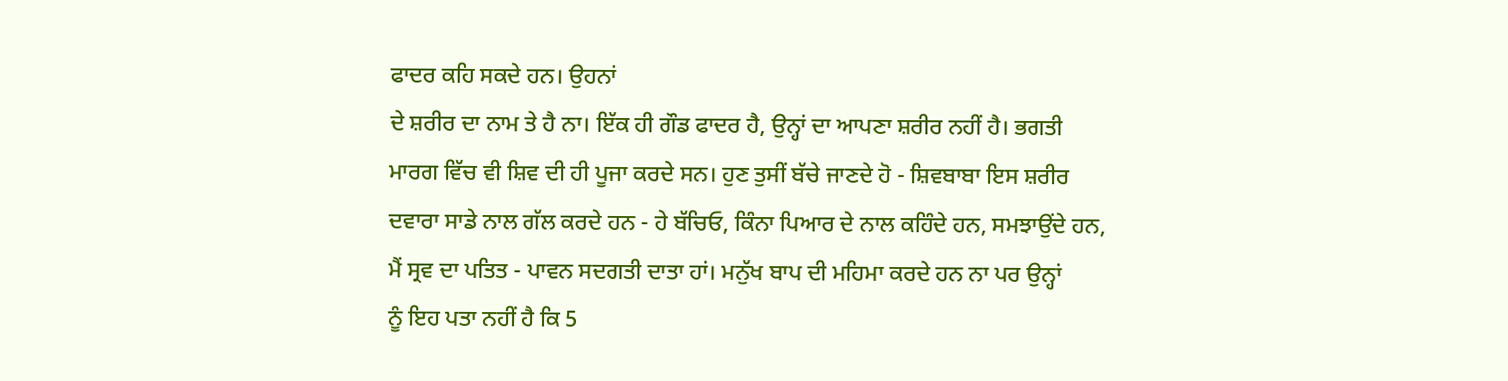ਫਾਦਰ ਕਹਿ ਸਕਦੇ ਹਨ। ਉਹਨਾਂ
ਦੇ ਸ਼ਰੀਰ ਦਾ ਨਾਮ ਤੇ ਹੈ ਨਾ। ਇੱਕ ਹੀ ਗੌਡ ਫਾਦਰ ਹੈ, ਉਨ੍ਹਾਂ ਦਾ ਆਪਣਾ ਸ਼ਰੀਰ ਨਹੀਂ ਹੈ। ਭਗਤੀ
ਮਾਰਗ ਵਿੱਚ ਵੀ ਸ਼ਿਵ ਦੀ ਹੀ ਪੂਜਾ ਕਰਦੇ ਸਨ। ਹੁਣ ਤੁਸੀਂ ਬੱਚੇ ਜਾਣਦੇ ਹੋ - ਸ਼ਿਵਬਾਬਾ ਇਸ ਸ਼ਰੀਰ
ਦਵਾਰਾ ਸਾਡੇ ਨਾਲ ਗੱਲ ਕਰਦੇ ਹਨ - ਹੇ ਬੱਚਿਓ, ਕਿੰਨਾ ਪਿਆਰ ਦੇ ਨਾਲ ਕਹਿੰਦੇ ਹਨ, ਸਮਝਾਉਂਦੇ ਹਨ,
ਮੈਂ ਸ੍ਰਵ ਦਾ ਪਤਿਤ - ਪਾਵਨ ਸਦਗਤੀ ਦਾਤਾ ਹਾਂ। ਮਨੁੱਖ ਬਾਪ ਦੀ ਮਹਿਮਾ ਕਰਦੇ ਹਨ ਨਾ ਪਰ ਉਨ੍ਹਾਂ
ਨੂੰ ਇਹ ਪਤਾ ਨਹੀਂ ਹੈ ਕਿ 5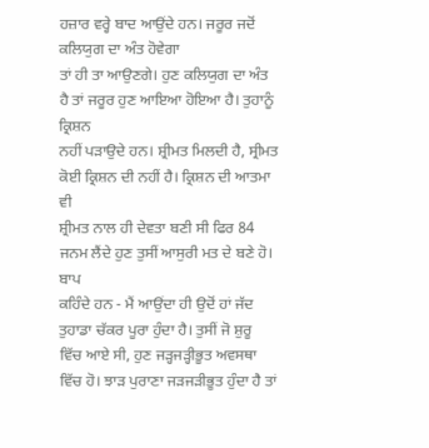ਹਜ਼ਾਰ ਵਰ੍ਹੇ ਬਾਦ ਆਉਂਦੇ ਹਨ। ਜਰੂਰ ਜਦੋਂ ਕਲਿਯੁਗ ਦਾ ਅੰਤ ਹੋਵੇਗਾ
ਤਾਂ ਹੀ ਤਾ ਆਉਣਗੇ। ਹੁਣ ਕਲਿਯੁਗ ਦਾ ਅੰਤ ਹੈ ਤਾਂ ਜਰੂਰ ਹੁਣ ਆਇਆ ਹੋਇਆ ਹੈ। ਤੁਹਾਨੂੰ ਕ੍ਰਿਸ਼ਨ
ਨਹੀਂ ਪੜਾਉਦੇ ਹਨ। ਸ਼੍ਰੀਮਤ ਮਿਲਦੀ ਹੈ, ਸ੍ਰੀਮਤ ਕੋਈ ਕ੍ਰਿਸ਼ਨ ਦੀ ਨਹੀਂ ਹੈ। ਕ੍ਰਿਸ਼ਨ ਦੀ ਆਤਮਾ ਵੀ
ਸ਼੍ਰੀਮਤ ਨਾਲ ਹੀ ਦੇਵਤਾ ਬਣੀ ਸੀ ਫਿਰ 84 ਜਨਮ ਲੈਂਦੇ ਹੁਣ ਤੁਸੀਂ ਆਸੁਰੀ ਮਤ ਦੇ ਬਣੇ ਹੋ। ਬਾਪ
ਕਹਿੰਦੇ ਹਨ - ਮੈਂ ਆਉਂਦਾ ਹੀ ਉਦੋਂ ਹਾਂ ਜੱਦ ਤੁਹਾਡਾ ਚੱਕਰ ਪੂਰਾ ਹੁੰਦਾ ਹੈ। ਤੁਸੀਂ ਜੋ ਸ਼ੁਰੂ
ਵਿੱਚ ਆਏ ਸੀ, ਹੁਣ ਜੜ੍ਹਜੜ੍ਹੀਭੂਤ ਅਵਸਥਾ ਵਿੱਚ ਹੋ। ਝਾੜ ਪੁਰਾਣਾ ਜੜਜੜੀਭੂਤ ਹੁੰਦਾ ਹੈ ਤਾਂ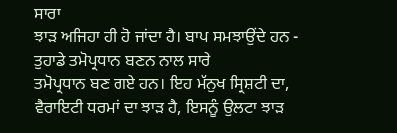ਸਾਰਾ
ਝਾੜ ਅਜਿਹਾ ਹੀ ਹੋ ਜਾਂਦਾ ਹੈ। ਬਾਪ ਸਮਝਾਉਂਦੇ ਹਨ - ਤੁਹਾਡੇ ਤਮੋਪ੍ਰਧਾਨ ਬਣਨ ਨਾਲ ਸਾਰੇ
ਤਮੋਪ੍ਰਧਾਨ ਬਣ ਗਏ ਹਨ। ਇਹ ਮੱਨੁਖ ਸ੍ਰਿਸ਼ਟੀ ਦਾ, ਵੈਰਾਇਟੀ ਧਰਮਾਂ ਦਾ ਝਾੜ ਹੈ, ਇਸਨੂੰ ਉਲਟਾ ਝਾੜ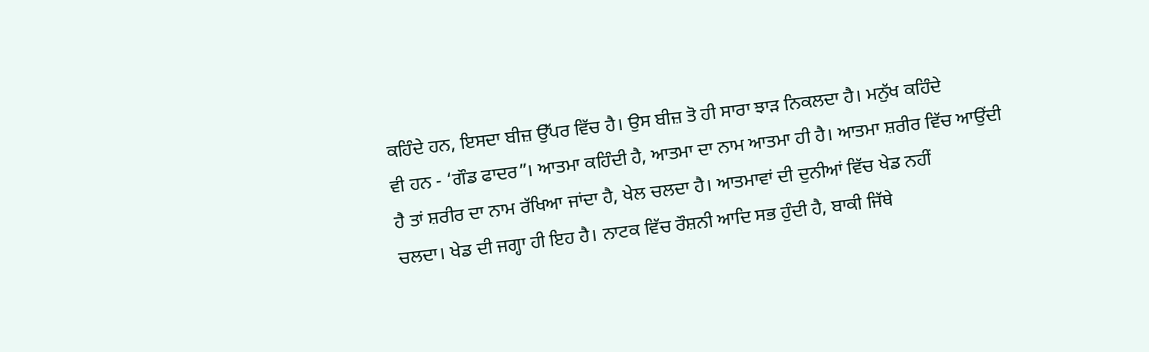ਕਹਿੰਦੇ ਹਨ, ਇਸਦਾ ਬੀਜ਼ ਉੱਪਰ ਵਿੱਚ ਹੈ। ਉਸ ਬੀਜ਼ ਤੋ ਹੀ ਸਾਰਾ ਝਾੜ ਨਿਕਲਦਾ ਹੈ। ਮਨੁੱਖ ਕਹਿੰਦੇ
ਵੀ ਹਨ - ‘ਗੌਡ ਫਾਦਰ”। ਆਤਮਾ ਕਹਿੰਦੀ ਹੈ, ਆਤਮਾ ਦਾ ਨਾਮ ਆਤਮਾ ਹੀ ਹੈ। ਆਤਮਾ ਸ਼ਰੀਰ ਵਿੱਚ ਆਉਂਦੀ
ਹੈ ਤਾਂ ਸ਼ਰੀਰ ਦਾ ਨਾਮ ਰੱਖਿਆ ਜਾਂਦਾ ਹੈ, ਖੇਲ ਚਲਦਾ ਹੈ। ਆਤਮਾਵਾਂ ਦੀ ਦੁਨੀਆਂ ਵਿੱਚ ਖੇਡ ਨਹੀਂ
ਚਲਦਾ। ਖੇਡ ਦੀ ਜਗ੍ਹਾ ਹੀ ਇਹ ਹੈ। ਨਾਟਕ ਵਿੱਚ ਰੌਸ਼ਨੀ ਆਦਿ ਸਭ ਹੁੰਦੀ ਹੈ, ਬਾਕੀ ਜਿੱਥੇ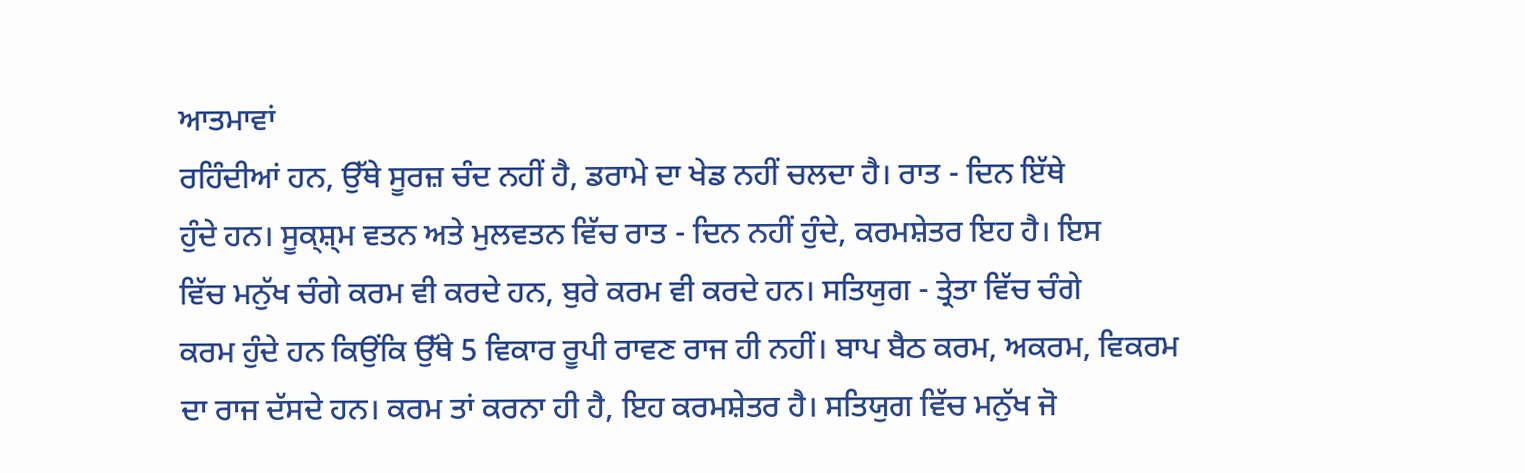ਆਤਮਾਵਾਂ
ਰਹਿੰਦੀਆਂ ਹਨ, ਉੱਥੇ ਸੂਰਜ਼ ਚੰਦ ਨਹੀਂ ਹੈ, ਡਰਾਮੇ ਦਾ ਖੇਡ ਨਹੀਂ ਚਲਦਾ ਹੈ। ਰਾਤ - ਦਿਨ ਇੱਥੇ
ਹੁੰਦੇ ਹਨ। ਸੂਕ੍ਸ਼੍ਮ ਵਤਨ ਅਤੇ ਮੁਲਵਤਨ ਵਿੱਚ ਰਾਤ - ਦਿਨ ਨਹੀਂ ਹੁੰਦੇ, ਕਰਮਸ਼ੇਤਰ ਇਹ ਹੈ। ਇਸ
ਵਿੱਚ ਮਨੁੱਖ ਚੰਗੇ ਕਰਮ ਵੀ ਕਰਦੇ ਹਨ, ਬੁਰੇ ਕਰਮ ਵੀ ਕਰਦੇ ਹਨ। ਸਤਿਯੁਗ - ਤ੍ਰੇਤਾ ਵਿੱਚ ਚੰਗੇ
ਕਰਮ ਹੁੰਦੇ ਹਨ ਕਿਉਂਕਿ ਉੱਥੇ 5 ਵਿਕਾਰ ਰੂਪੀ ਰਾਵਣ ਰਾਜ ਹੀ ਨਹੀਂ। ਬਾਪ ਬੈਠ ਕਰਮ, ਅਕਰਮ, ਵਿਕਰਮ
ਦਾ ਰਾਜ ਦੱਸਦੇ ਹਨ। ਕਰਮ ਤਾਂ ਕਰਨਾ ਹੀ ਹੈ, ਇਹ ਕਰਮਸ਼ੇਤਰ ਹੈ। ਸਤਿਯੁਗ ਵਿੱਚ ਮਨੁੱਖ ਜੋ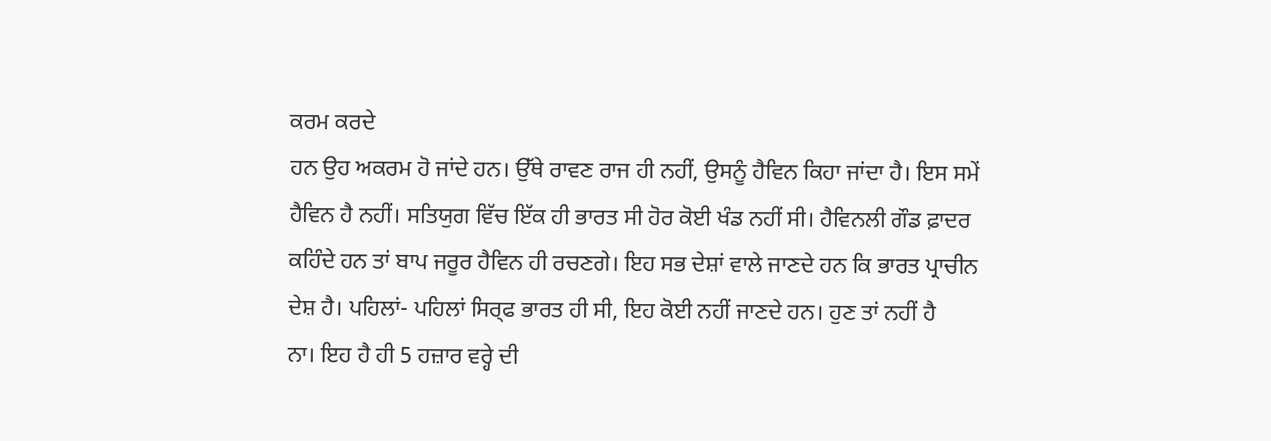ਕਰਮ ਕਰਦੇ
ਹਨ ਉਹ ਅਕਰਮ ਹੋ ਜਾਂਦੇ ਹਨ। ਉੱਥੇ ਰਾਵਣ ਰਾਜ ਹੀ ਨਹੀਂ, ਉਸਨੂੰ ਹੈਵਿਨ ਕਿਹਾ ਜਾਂਦਾ ਹੈ। ਇਸ ਸਮੇਂ
ਹੈਵਿਨ ਹੈ ਨਹੀਂ। ਸਤਿਯੁਗ ਵਿੱਚ ਇੱਕ ਹੀ ਭਾਰਤ ਸੀ ਹੋਰ ਕੋਈ ਖੰਡ ਨਹੀਂ ਸੀ। ਹੈਵਿਨਲੀ ਗੌਡ ਫ਼ਾਦਰ
ਕਹਿੰਦੇ ਹਨ ਤਾਂ ਬਾਪ ਜਰੂਰ ਹੈਵਿਨ ਹੀ ਰਚਣਗੇ। ਇਹ ਸਭ ਦੇਸ਼ਾਂ ਵਾਲੇ ਜਾਣਦੇ ਹਨ ਕਿ ਭਾਰਤ ਪ੍ਰਾਚੀਨ
ਦੇਸ਼ ਹੈ। ਪਹਿਲਾਂ- ਪਹਿਲਾਂ ਸਿਰ੍ਫ ਭਾਰਤ ਹੀ ਸੀ, ਇਹ ਕੋਈ ਨਹੀਂ ਜਾਣਦੇ ਹਨ। ਹੁਣ ਤਾਂ ਨਹੀਂ ਹੈ
ਨਾ। ਇਹ ਹੈ ਹੀ 5 ਹਜ਼ਾਰ ਵਰ੍ਹੇ ਦੀ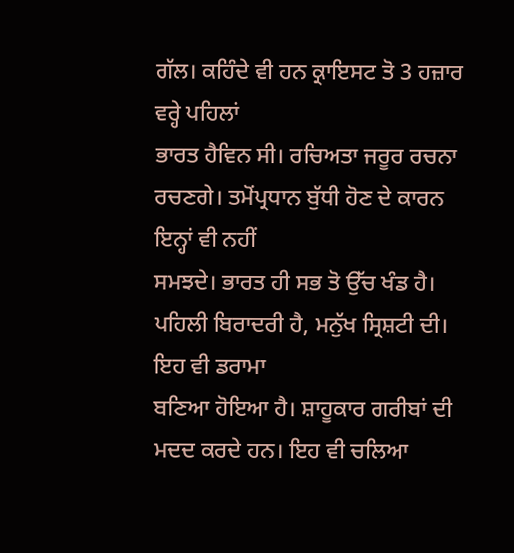ਗੱਲ। ਕਹਿੰਦੇ ਵੀ ਹਨ ਕ੍ਰਾਇਸਟ ਤੋ 3 ਹਜ਼ਾਰ ਵਰ੍ਹੇ ਪਹਿਲਾਂ
ਭਾਰਤ ਹੈਵਿਨ ਸੀ। ਰਚਿਅਤਾ ਜਰੂਰ ਰਚਨਾ ਰਚਣਗੇ। ਤਮੋਂਪ੍ਰਧਾਨ ਬੁੱਧੀ ਹੋਣ ਦੇ ਕਾਰਨ ਇਨ੍ਹਾਂ ਵੀ ਨਹੀਂ
ਸਮਝਦੇ। ਭਾਰਤ ਹੀ ਸਭ ਤੋ ਉੱਚ ਖੰਡ ਹੈ। ਪਹਿਲੀ ਬਿਰਾਦਰੀ ਹੈ, ਮਨੁੱਖ ਸ੍ਰਿਸ਼ਟੀ ਦੀ। ਇਹ ਵੀ ਡਰਾਮਾ
ਬਣਿਆ ਹੋਇਆ ਹੈ। ਸ਼ਾਹੂਕਾਰ ਗਰੀਬਾਂ ਦੀ ਮਦਦ ਕਰਦੇ ਹਨ। ਇਹ ਵੀ ਚਲਿਆ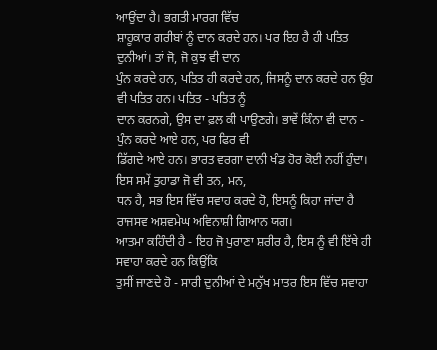ਆਉਂਦਾ ਹੈ। ਭਗਤੀ ਮਾਰਗ ਵਿੱਚ
ਸ਼ਾਹੂਕਾਰ ਗਰੀਬਾਂ ਨੂੰ ਦਾਨ ਕਰਦੇ ਹਨ। ਪਰ ਇਹ ਹੈ ਹੀ ਪਤਿਤ ਦੁਨੀਆਂ। ਤਾਂ ਜੋ, ਜੋ ਕੁਝ ਵੀ ਦਾਨ
ਪੁੰਨ ਕਰਦੇ ਹਨ, ਪਤਿਤ ਹੀ ਕਰਦੇ ਹਨ, ਜਿਸਨੂੰ ਦਾਨ ਕਰਦੇ ਹਨ ਉਹ ਵੀ ਪਤਿਤ ਹਨ। ਪਤਿਤ - ਪਤਿਤ ਨੂੰ
ਦਾਨ ਕਰਨਗੇ, ਉਸ ਦਾ ਫ਼ਲ ਕੀ ਪਾਉਣਗੇ। ਭਾਵੇਂ ਕਿੰਨਾ ਵੀ ਦਾਨ - ਪੁੰਨ ਕਰਦੇ ਆਏ ਹਨ, ਪਰ ਫਿਰ ਵੀ
ਡਿੱਗਦੇ ਆਏ ਹਨ। ਭਾਰਤ ਵਰਗਾ ਦਾਨੀ ਖੰਡ ਹੋਰ ਕੋਈ ਨਹੀਂ ਹੁੰਦਾ। ਇਸ ਸਮੇਂ ਤੁਹਾਡਾ ਜੋ ਵੀ ਤਨ, ਮਨ,
ਧਨ ਹੈ, ਸਭ ਇਸ ਵਿੱਚ ਸਵਾਹ ਕਰਦੇ ਹੋ, ਇਸਨੂੰ ਕਿਹਾ ਜਾਂਦਾ ਹੈ ਰਾਜਸਵ ਅਸ਼ਵਮੇਘ ਅਵਿਨਾਸ਼ੀ ਗਿਆਨ ਯਗ।
ਆਤਮਾ ਕਹਿੰਦੀ ਹੈ - ਇਹ ਜੋ ਪੁਰਾਣਾ ਸ਼ਰੀਰ ਹੈ, ਇਸ ਨੂੰ ਵੀ ਇੱਥੇ ਹੀ ਸਵਾਹਾ ਕਰਦੇ ਹਨ ਕਿਉਂਕਿ
ਤੁਸੀਂ ਜਾਣਦੇ ਹੋ - ਸਾਰੀ ਦੁਨੀਆਂ ਦੇ ਮਨੁੱਖ ਮਾਤਰ ਇਸ ਵਿੱਚ ਸਵਾਹਾ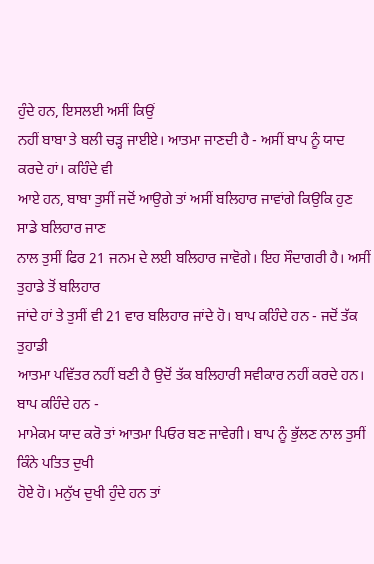ਹੁੰਦੇ ਹਨ, ਇਸਲਈ ਅਸੀਂ ਕਿਉਂ
ਨਹੀਂ ਬਾਬਾ ਤੇ ਬਲੀ ਚੜ੍ਹ ਜਾਈਏ। ਆਤਮਾ ਜਾਣਦੀ ਹੈ - ਅਸੀਂ ਬਾਪ ਨੂੰ ਯਾਦ ਕਰਦੇ ਹਾਂ। ਕਹਿੰਦੇ ਵੀ
ਆਏ ਹਨ, ਬਾਬਾ ਤੁਸੀਂ ਜਦੋਂ ਆਉਗੇ ਤਾਂ ਅਸੀਂ ਬਲਿਹਾਰ ਜਾਵਾਂਗੇ ਕਿਉਕਿ ਹੁਣ ਸਾਡੇ ਬਲਿਹਾਰ ਜਾਣ
ਨਾਲ ਤੁਸੀਂ ਫਿਰ 21 ਜਨਮ ਦੇ ਲਈ ਬਲਿਹਾਰ ਜਾਵੋਗੇ। ਇਹ ਸੌਦਾਗਰੀ ਹੈ। ਅਸੀਂ ਤੁਹਾਡੇ ਤੋਂ ਬਲਿਹਾਰ
ਜਾਂਦੇ ਹਾਂ ਤੇ ਤੁਸੀਂ ਵੀ 21 ਵਾਰ ਬਲਿਹਾਰ ਜਾਂਦੇ ਹੋ। ਬਾਪ ਕਹਿੰਦੇ ਹਨ - ਜਦੋਂ ਤੱਕ ਤੁਹਾਡੀ
ਆਤਮਾ ਪਵਿੱਤਰ ਨਹੀਂ ਬਣੀ ਹੈ ਉਦੋਂ ਤੱਕ ਬਲਿਹਾਰੀ ਸਵੀਕਾਰ ਨਹੀਂ ਕਰਦੇ ਹਨ।
ਬਾਪ ਕਹਿੰਦੇ ਹਨ -
ਮਾਮੇਕਮ ਯਾਦ ਕਰੋ ਤਾਂ ਆਤਮਾ ਪਿਓਰ ਬਣ ਜਾਵੇਗੀ। ਬਾਪ ਨੂੰ ਭੁੱਲਣ ਨਾਲ ਤੁਸੀਂ ਕਿੰਨੇ ਪਤਿਤ ਦੁਖੀ
ਹੋਏ ਹੋ। ਮਨੁੱਖ ਦੁਖੀ ਹੁੰਦੇ ਹਨ ਤਾਂ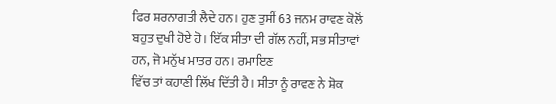ਫਿਰ ਸ਼ਰਨਾਗਤੀ ਲੈਦੇ ਹਨ। ਹੁਣ ਤੁਸੀਂ 63 ਜਨਮ ਰਾਵਣ ਕੋਲੋਂ
ਬਹੁਤ ਦੁਖੀ ਹੋਏ ਹੋ। ਇੱਕ ਸੀਤਾ ਦੀ ਗੱਲ ਨਹੀਂ, ਸਭ ਸੀਤਾਵਾਂ ਹਨ, ਜੋ ਮਨੁੱਖ ਮਾਤਰ ਹਨ। ਰਮਾਇਣ
ਵਿੱਚ ਤਾਂ ਕਹਾਣੀ ਲਿੱਖ ਦਿੱਤੀ ਹੈ। ਸੀਤਾ ਨੂੰ ਰਾਵਣ ਨੇ ਸ਼ੋਕ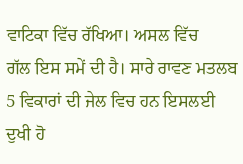ਵਾਟਿਕਾ ਵਿੱਚ ਰੱਖਿਆ। ਅਸਲ ਵਿੱਚ
ਗੱਲ ਇਸ ਸਮੇਂ ਦੀ ਹੈ। ਸਾਰੇ ਰਾਵਣ ਮਤਲਬ 5 ਵਿਕਾਰਾਂ ਦੀ ਜੇਲ ਵਿਚ ਹਨ ਇਸਲਈ ਦੁਖੀ ਹੋ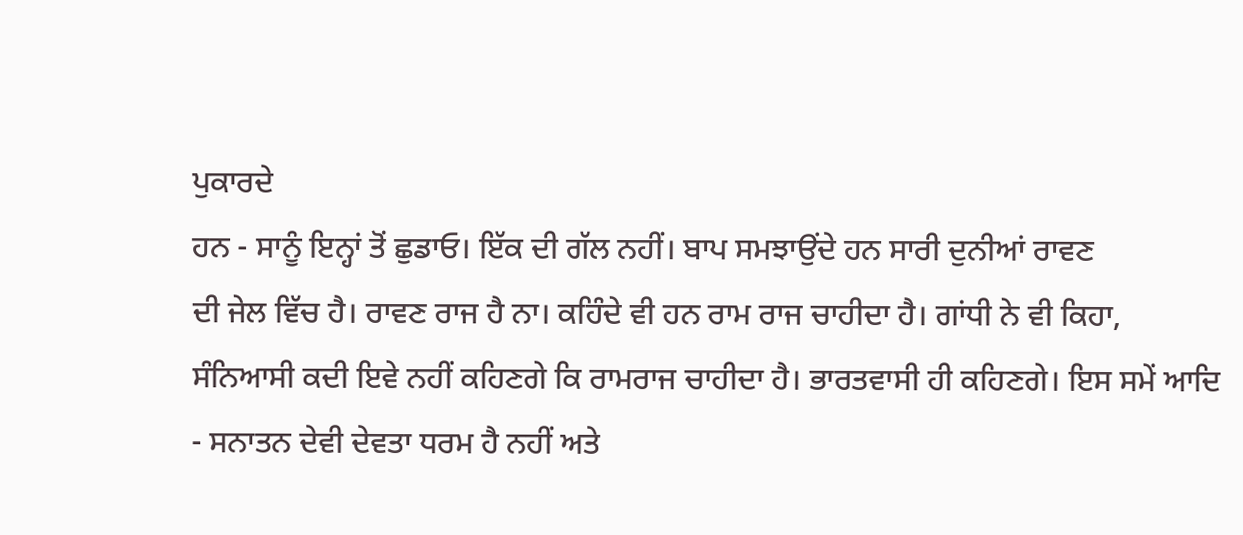ਪੁਕਾਰਦੇ
ਹਨ - ਸਾਨੂੰ ਇਨ੍ਹਾਂ ਤੋਂ ਛੁਡਾਓ। ਇੱਕ ਦੀ ਗੱਲ ਨਹੀਂ। ਬਾਪ ਸਮਝਾਉਂਦੇ ਹਨ ਸਾਰੀ ਦੁਨੀਆਂ ਰਾਵਣ
ਦੀ ਜੇਲ ਵਿੱਚ ਹੈ। ਰਾਵਣ ਰਾਜ ਹੈ ਨਾ। ਕਹਿੰਦੇ ਵੀ ਹਨ ਰਾਮ ਰਾਜ ਚਾਹੀਦਾ ਹੈ। ਗਾਂਧੀ ਨੇ ਵੀ ਕਿਹਾ,
ਸੰਨਿਆਸੀ ਕਦੀ ਇਵੇ ਨਹੀਂ ਕਹਿਣਗੇ ਕਿ ਰਾਮਰਾਜ ਚਾਹੀਦਾ ਹੈ। ਭਾਰਤਵਾਸੀ ਹੀ ਕਹਿਣਗੇ। ਇਸ ਸਮੇਂ ਆਦਿ
- ਸਨਾਤਨ ਦੇਵੀ ਦੇਵਤਾ ਧਰਮ ਹੈ ਨਹੀਂ ਅਤੇ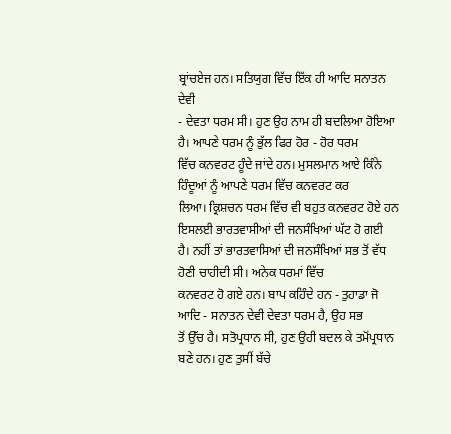ਬ੍ਰਾਂਚਏਜ ਹਨ। ਸਤਿਯੁਗ ਵਿੱਚ ਇੱਕ ਹੀ ਆਦਿ ਸਨਾਤਨ ਦੇਵੀ
- ਦੇਵਤਾ ਧਰਮ ਸੀ। ਹੁਣ ਉਹ ਨਾਮ ਹੀ ਬਦਲਿਆ ਹੋਇਆ ਹੈ। ਆਪਣੇ ਧਰਮ ਨੂੰ ਭੁੱਲ ਫਿਰ ਹੋਰ - ਹੋਰ ਧਰਮ
ਵਿੱਚ ਕਨਵਰਟ ਹੂੰਦੇ ਜਾਂਦੇ ਹਨ। ਮੁਸਲਮਾਨ ਆਏ ਕਿੰਨੇ ਹਿੰਦੂਆਂ ਨੂੰ ਆਪਣੇ ਧਰਮ ਵਿੱਚ ਕਨਵਰਟ ਕਰ
ਲਿਆ। ਕ੍ਰਿਸ਼ਚਨ ਧਰਮ ਵਿੱਚ ਵੀ ਬਹੁਤ ਕਨਵਰਟ ਹੋਏ ਹਨ ਇਸਲਈ ਭਾਰਤਵਾਸੀਆਂ ਦੀ ਜਨਸੰਖਿਆਂ ਘੱਟ ਹੋ ਗਈ
ਹੈ। ਨਹੀਂ ਤਾਂ ਭਾਰਤਵਾਸਿਆਂ ਦੀ ਜਨਸੰਖਿਆਂ ਸਭ ਤੋਂ ਵੱਧ ਹੋਣੀ ਚਾਹੀਦੀ ਸੀ। ਅਨੇਕ ਧਰਮਾਂ ਵਿੱਚ
ਕਨਵਰਟ ਹੋ ਗਏ ਹਨ। ਬਾਪ ਕਹਿੰਦੇ ਹਨ - ਤੁਹਾਡਾ ਜੋ ਆਦਿ - ਸਨਾਤਨ ਦੇਵੀ ਦੇਵਤਾ ਧਰਮ ਹੈ, ਉਹ ਸਭ
ਤੋਂ ਉੱਚ ਹੈ। ਸਤੋਪ੍ਰਧਾਨ ਸੀ, ਹੁਣ ਉਹੀ ਬਦਲ ਕੇ ਤਮੋਂਪ੍ਰਧਾਨ ਬਣੇ ਹਨ। ਹੁਣ ਤੁਸੀਂ ਬੱਚੇ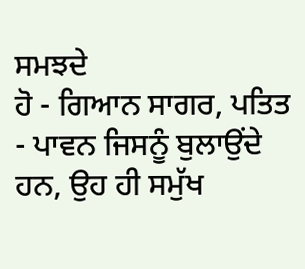ਸਮਝਦੇ
ਹੋ - ਗਿਆਨ ਸਾਗਰ, ਪਤਿਤ - ਪਾਵਨ ਜਿਸਨੂੰ ਬੁਲਾਉਂਦੇ ਹਨ, ਉਹ ਹੀ ਸਮੁੱਖ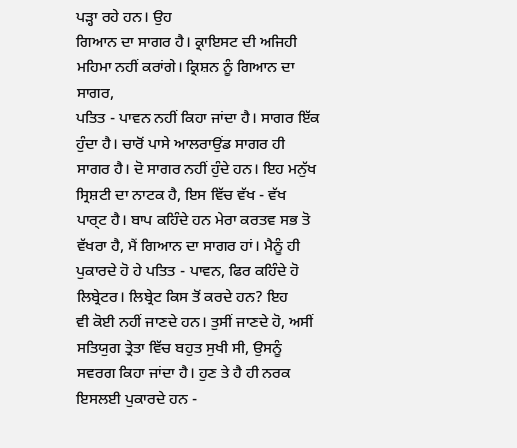ਪੜ੍ਹਾ ਰਹੇ ਹਨ। ਉਹ
ਗਿਆਨ ਦਾ ਸਾਗਰ ਹੈ। ਕ੍ਰਾਇਸਟ ਦੀ ਅਜਿਹੀ ਮਹਿਮਾ ਨਹੀਂ ਕਰਾਂਗੇ। ਕ੍ਰਿਸ਼ਨ ਨੂੰ ਗਿਆਨ ਦਾ ਸਾਗਰ,
ਪਤਿਤ - ਪਾਵਨ ਨਹੀਂ ਕਿਹਾ ਜਾਂਦਾ ਹੈ। ਸਾਗਰ ਇੱਕ ਹੁੰਦਾ ਹੈ। ਚਾਰੋਂ ਪਾਸੇ ਆਲਰਾਉਂਡ ਸਾਗਰ ਹੀ
ਸਾਗਰ ਹੈ। ਦੋ ਸਾਗਰ ਨਹੀਂ ਹੁੰਦੇ ਹਨ। ਇਹ ਮਨੁੱਖ ਸ੍ਰਿਸ਼ਟੀ ਦਾ ਨਾਟਕ ਹੈ, ਇਸ ਵਿੱਚ ਵੱਖ - ਵੱਖ
ਪਾਰ੍ਟ ਹੈ। ਬਾਪ ਕਹਿੰਦੇ ਹਨ ਮੇਰਾ ਕਰਤਵ ਸਭ ਤੋ ਵੱਖਰਾ ਹੈ, ਮੈਂ ਗਿਆਨ ਦਾ ਸਾਗਰ ਹਾਂ। ਮੈਨੂੰ ਹੀ
ਪੁਕਾਰਦੇ ਹੋ ਹੇ ਪਤਿਤ - ਪਾਵਨ, ਫਿਰ ਕਹਿੰਦੇ ਹੋ ਲਿਬ੍ਰੇਟਰ। ਲਿਬ੍ਰੇਟ ਕਿਸ ਤੋਂ ਕਰਦੇ ਹਨ? ਇਹ
ਵੀ ਕੋਈ ਨਹੀਂ ਜਾਣਦੇ ਹਨ। ਤੁਸੀਂ ਜਾਣਦੇ ਹੋ, ਅਸੀਂ ਸਤਿਯੁਗ ਤ੍ਰੇਤਾ ਵਿੱਚ ਬਹੁਤ ਸੁਖੀ ਸੀ, ਉਸਨੂੰ
ਸਵਰਗ ਕਿਹਾ ਜਾਂਦਾ ਹੈ। ਹੁਣ ਤੇ ਹੈ ਹੀ ਨਰਕ ਇਸਲਈ ਪੁਕਾਰਦੇ ਹਨ -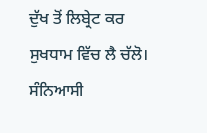ਦੁੱਖ ਤੋਂ ਲਿਬ੍ਰੇਟ ਕਰ
ਸੁਖਧਾਮ ਵਿੱਚ ਲੈ ਚੱਲੋ। ਸੰਨਿਆਸੀ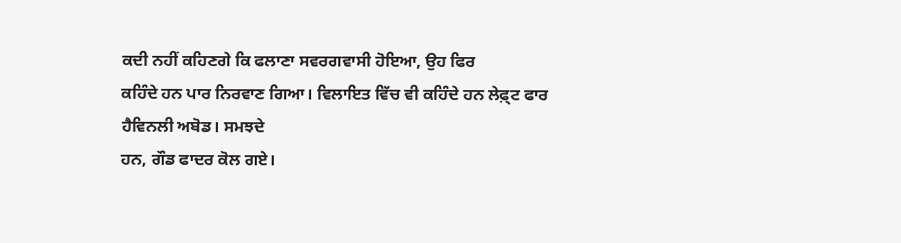ਕਦੀ ਨਹੀਂ ਕਹਿਣਗੇ ਕਿ ਫਲਾਣਾ ਸਵਰਗਵਾਸੀ ਹੋਇਆ, ਉਹ ਫਿਰ
ਕਹਿੰਦੇ ਹਨ ਪਾਰ ਨਿਰਵਾਣ ਗਿਆ। ਵਿਲਾਇਤ ਵਿੱਚ ਵੀ ਕਹਿੰਦੇ ਹਨ ਲੇਫ਼੍ਟ ਫਾਰ ਹੈਵਿਨਲੀ ਅਬੋਡ। ਸਮਝਦੇ
ਹਨ, ਗੌਡ ਫਾਦਰ ਕੋਲ ਗਏ।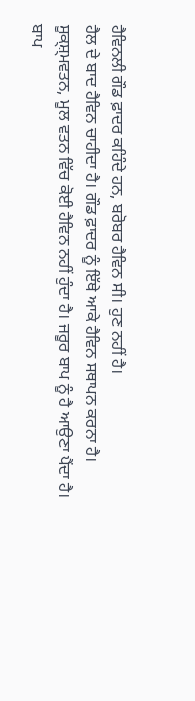ਹੈਵਿਨਲੀ ਗੌਡ ਫ਼ਾਦਰ ਕਹਿੰਦੇ ਹਨ, ਬਰੋਬਰ ਹੈਵਿਨ ਸੀ। ਹੁਣ ਨਹੀਂ ਹੈ।
ਹੈਲ ਦੇ ਬਾਦ ਹੈਵਿਨ ਚਾਹੀਦਾ ਹੈ। ਗੌਡ ਫ਼ਾਦਰ ਨੂੰ ਇੱਥੇ ਆਕੇ ਹੈਵਿਨ ਸਥਾਪਨ ਕਰਨਾ ਹੈ।
ਸੂਕ੍ਸ਼੍ਮਵਤਨ, ਮੂਲ ਵਤਨ ਵਿੱਚ ਕੋਈ ਹੈਵਿਨ ਨਹੀਂ ਹੁੰਦਾ ਹੈ। ਜਰੂਰ ਬਾਪ ਨੂੰ ਹੈ ਆਉਣਾ ਪੈਂਦਾ ਹੈ।
ਬਾਪ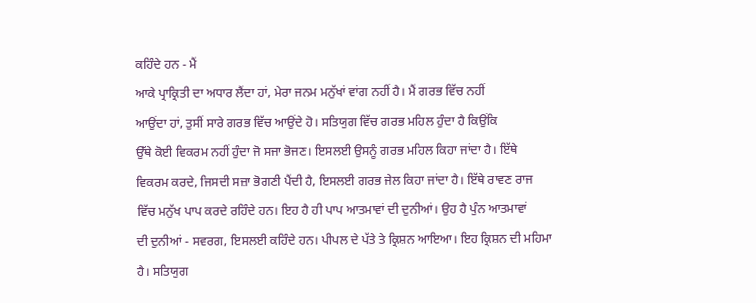ਕਹਿੰਦੇ ਹਨ - ਮੈਂ
ਆਕੇ ਪ੍ਰਾਕ੍ਰਿਤੀ ਦਾ ਅਧਾਰ ਲੈਂਦਾ ਹਾਂ, ਮੇਰਾ ਜਨਮ ਮਨੁੱਖਾਂ ਵਾਂਗ ਨਹੀਂ ਹੈ। ਮੈਂ ਗਰਭ ਵਿੱਚ ਨਹੀਂ
ਆਉਂਦਾ ਹਾਂ, ਤੁਸੀਂ ਸਾਰੇ ਗਰਭ ਵਿੱਚ ਆਉਂਦੇ ਹੋ। ਸਤਿਯੁਗ ਵਿੱਚ ਗਰਭ ਮਹਿਲ ਹੁੰਦਾ ਹੈ ਕਿਉਂਕਿ
ਉੱਥੇ ਕੋਈ ਵਿਕਰਮ ਨਹੀਂ ਹੁੰਦਾ ਜੋ ਸਜਾ ਭੋਜਣ। ਇਸਲਈ ਉਸਨੂੰ ਗਰਭ ਮਹਿਲ ਕਿਹਾ ਜਾਂਦਾ ਹੈ। ਇੱਥੇ
ਵਿਕਰਮ ਕਰਦੇ, ਜਿਸਦੀ ਸਜ਼ਾ ਭੋਗਣੀ ਪੈਂਦੀ ਹੈ, ਇਸਲਈ ਗਰਭ ਜੇਲ ਕਿਹਾ ਜਾਂਦਾ ਹੈ। ਇੱਥੇ ਰਾਵਣ ਰਾਜ
ਵਿੱਚ ਮਨੁੱਖ ਪਾਪ ਕਰਦੇ ਰਹਿੰਦੇ ਹਨ। ਇਹ ਹੈ ਹੀ ਪਾਪ ਆਤਮਾਵਾਂ ਦੀ ਦੁਨੀਆਂ। ਉਹ ਹੈ ਪੁੰਨ ਆਤਮਾਵਾਂ
ਦੀ ਦੁਨੀਆਂ - ਸਵਰਗ, ਇਸਲਈ ਕਹਿੰਦੇ ਹਨ। ਪੀਪਲ ਦੇ ਪੱਤੇ ਤੇ ਕ੍ਰਿਸ਼ਨ ਆਇਆ। ਇਹ ਕ੍ਰਿਸ਼ਨ ਦੀ ਮਹਿਮਾ
ਹੈ। ਸਤਿਯੁਗ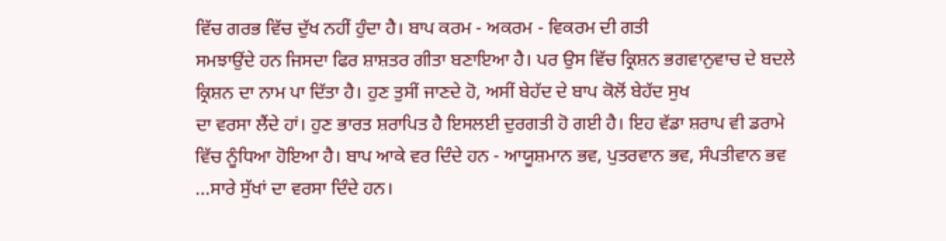ਵਿੱਚ ਗਰਭ ਵਿੱਚ ਦੁੱਖ ਨਹੀਂ ਹੁੰਦਾ ਹੈ। ਬਾਪ ਕਰਮ - ਅਕਰਮ - ਵਿਕਰਮ ਦੀ ਗਤੀ
ਸਮਝਾਉਂਦੇ ਹਨ ਜਿਸਦਾ ਫਿਰ ਸ਼ਾਸ਼ਤਰ ਗੀਤਾ ਬਣਾਇਆ ਹੈ। ਪਰ ਉਸ ਵਿੱਚ ਕ੍ਰਿਸ਼ਨ ਭਗਵਾਨੁਵਾਚ ਦੇ ਬਦਲੇ
ਕ੍ਰਿਸ਼ਨ ਦਾ ਨਾਮ ਪਾ ਦਿੱਤਾ ਹੈ। ਹੁਣ ਤੁਸੀਂ ਜਾਣਦੇ ਹੋ, ਅਸੀਂ ਬੇਹੱਦ ਦੇ ਬਾਪ ਕੋਲੋਂ ਬੇਹੱਦ ਸੁਖ
ਦਾ ਵਰਸਾ ਲੈਂਦੇ ਹਾਂ। ਹੁਣ ਭਾਰਤ ਸ਼ਰਾਪਿਤ ਹੈ ਇਸਲਈ ਦੁਰਗਤੀ ਹੋ ਗਈ ਹੈ। ਇਹ ਵੱਡਾ ਸ਼ਰਾਪ ਵੀ ਡਰਾਮੇ
ਵਿੱਚ ਨੂੰਧਿਆ ਹੋਇਆ ਹੈ। ਬਾਪ ਆਕੇ ਵਰ ਦਿੰਦੇ ਹਨ - ਆਯੂਸ਼ਮਾਨ ਭਵ, ਪੁਤਰਵਾਨ ਭਵ, ਸੰਪਤੀਵਾਨ ਭਵ
...ਸਾਰੇ ਸੁੱਖਾਂ ਦਾ ਵਰਸਾ ਦਿੰਦੇ ਹਨ।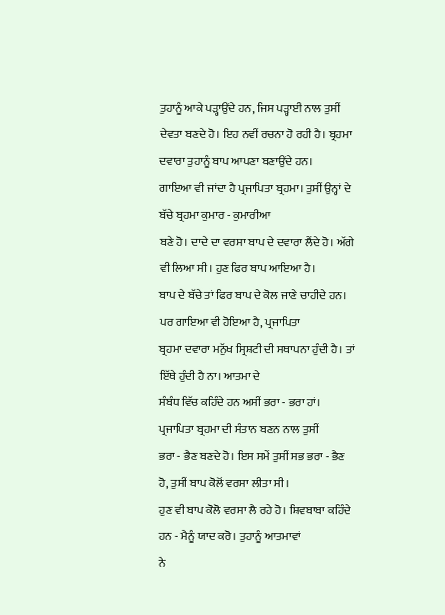ਤੁਹਾਨੂੰ ਆਕੇ ਪੜ੍ਹਾਉਂਦੇ ਹਨ, ਜਿਸ ਪੜ੍ਹਾਈ ਨਾਲ ਤੁਸੀਂ
ਦੇਵਤਾ ਬਣਦੇ ਹੋ। ਇਹ ਨਵੀਂ ਰਚਨਾ ਹੋ ਰਹੀ ਹੈ। ਬ੍ਰਹਮਾ ਦਵਾਰਾ ਤੁਹਾਨੂੰ ਬਾਪ ਆਪਣਾ ਬਣਾਉਂਦੇ ਹਨ।
ਗਾਇਆ ਵੀ ਜਾਂਦਾ ਹੈ ਪ੍ਰਜਾਪਿਤਾ ਬ੍ਰਹਮਾ। ਤੁਸੀਂ ਉਨ੍ਹਾਂ ਦੇ ਬੱਚੇ ਬ੍ਰਹਮਾ ਕੁਮਾਰ - ਕੁਮਾਰੀਆ
ਬਣੇ ਹੋ। ਦਾਦੇ ਦਾ ਵਰਸਾ ਬਾਪ ਦੇ ਦਵਾਰਾ ਲੈਂਦੇ ਹੋ। ਅੱਗੇ ਵੀ ਲਿਆ ਸੀ। ਹੁਣ ਫਿਰ ਬਾਪ ਆਇਆ ਹੈ।
ਬਾਪ ਦੇ ਬੱਚੇ ਤਾਂ ਫਿਰ ਬਾਪ ਦੇ ਕੋਲ ਜਾਣੇ ਚਾਹੀਦੇ ਹਨ। ਪਰ ਗਾਇਆ ਵੀ ਹੋਇਆ ਹੈ, ਪ੍ਰਜਾਪਿਤਾ
ਬ੍ਰਹਮਾ ਦਵਾਰਾ ਮਨੁੱਖ ਸ੍ਰਿਸ਼ਟੀ ਦੀ ਸਥਾਪਨਾ ਹੁੰਦੀ ਹੈ। ਤਾਂ ਇੱਥੇ ਹੁੰਦੀ ਹੈ ਨਾ। ਆਤਮਾ ਦੇ
ਸੰਬੰਧ ਵਿੱਚ ਕਹਿੰਦੇ ਹਨ ਅਸੀਂ ਭਰਾ - ਭਰਾ ਹਾਂ। ਪ੍ਰਜਾਪਿਤਾ ਬ੍ਰਹਮਾ ਦੀ ਸੰਤਾਨ ਬਣਨ ਨਾਲ ਤੁਸੀਂ
ਭਰਾ - ਭੈਣ ਬਣਦੇ ਹੋ। ਇਸ ਸਮੇਂ ਤੁਸੀਂ ਸਭ ਭਰਾ - ਭੈਣ ਹੋ, ਤੁਸੀਂ ਬਾਪ ਕੋਲੋਂ ਵਰਸਾ ਲੀਤਾ ਸੀ।
ਹੁਣ ਵੀ ਬਾਪ ਕੋਲੋ ਵਰਸਾ ਲੈ ਰਹੇ ਹੋ। ਸ਼ਿਵਬਾਬਾ ਕਹਿੰਦੇ ਹਨ - ਮੈਨੂੰ ਯਾਦ ਕਰੋ। ਤੁਹਾਨੂੰ ਆਤਮਾਵਾਂ
ਨੇ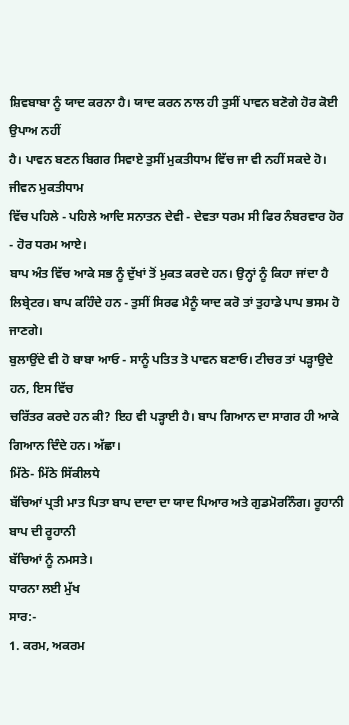ਸ਼ਿਵਬਾਬਾ ਨੂੰ ਯਾਦ ਕਰਨਾ ਹੈ। ਯਾਦ ਕਰਨ ਨਾਲ ਹੀ ਤੁਸੀਂ ਪਾਵਨ ਬਣੋਗੇ ਹੋਰ ਕੋਈ ਉਪਾਅ ਨਹੀਂ
ਹੈ। ਪਾਵਨ ਬਣਨ ਬਿਗਰ ਸਿਵਾਏ ਤੁਸੀਂ ਮੁਕਤੀਧਾਮ ਵਿੱਚ ਜਾ ਵੀ ਨਹੀਂ ਸਕਦੇ ਹੋ। ਜੀਵਨ ਮੁਕਤੀਧਾਮ
ਵਿੱਚ ਪਹਿਲੇ - ਪਹਿਲੇ ਆਦਿ ਸਨਾਤਨ ਦੇਵੀ - ਦੇਵਤਾ ਧਰਮ ਸੀ ਫਿਰ ਨੰਬਰਵਾਰ ਹੋਰ - ਹੋਰ ਧਰਮ ਆਏ।
ਬਾਪ ਅੰਤ ਵਿੱਚ ਆਕੇ ਸਭ ਨੂੰ ਦੁੱਖਾਂ ਤੋਂ ਮੁਕਤ ਕਰਦੇ ਹਨ। ਉਨ੍ਹਾਂ ਨੂੰ ਕਿਹਾ ਜਾਂਦਾ ਹੈ
ਲਿਬ੍ਰੇਟਰ। ਬਾਪ ਕਹਿੰਦੇ ਹਨ - ਤੁਸੀਂ ਸਿਰਫ ਮੈਨੂੰ ਯਾਦ ਕਰੋ ਤਾਂ ਤੁਹਾਡੇ ਪਾਪ ਭਸਮ ਹੋ ਜਾਣਗੇ।
ਬੁਲਾਉਂਦੇ ਵੀ ਹੋ ਬਾਬਾ ਆਓ - ਸਾਨੂੰ ਪਤਿਤ ਤੋ ਪਾਵਨ ਬਣਾਓ। ਟੀਚਰ ਤਾਂ ਪੜ੍ਹਾਉਦੇ ਹਨ, ਇਸ ਵਿੱਚ
ਚਰਿੱਤਰ ਕਰਦੇ ਹਨ ਕੀ? ਇਹ ਵੀ ਪੜ੍ਹਾਈ ਹੈ। ਬਾਪ ਗਿਆਨ ਦਾ ਸਾਗਰ ਹੀ ਆਕੇ ਗਿਆਨ ਦਿੰਦੇ ਹਨ। ਅੱਛਾ।
ਮਿੱਠੇ- ਮਿੱਠੇ ਸਿੱਕੀਲਧੇ
ਬੱਚਿਆਂ ਪ੍ਰਤੀ ਮਾਤ ਪਿਤਾ ਬਾਪ ਦਾਦਾ ਦਾ ਯਾਦ ਪਿਆਰ ਅਤੇ ਗੁਡਮੋਰਨਿੰਗ। ਰੂਹਾਨੀ ਬਾਪ ਦੀ ਰੂਹਾਨੀ
ਬੱਚਿਆਂ ਨੂੰ ਨਮਸਤੇ।
ਧਾਰਨਾ ਲਈ ਮੁੱਖ
ਸਾਰ:-
1. ਕਰਮ, ਅਕਰਮ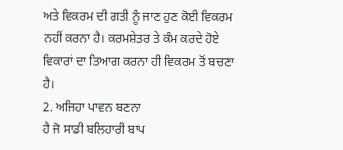ਅਤੇ ਵਿਕਰਮ ਦੀ ਗਤੀ ਨੂੰ ਜਾਣ ਹੁਣ ਕੋਈ ਵਿਕਰਮ ਨਹੀਂ ਕਰਨਾ ਹੈ। ਕਰਮਸ਼ੇਤਰ ਤੇ ਕੰਮ ਕਰਦੇ ਹੋਏ
ਵਿਕਾਰਾਂ ਦਾ ਤਿਆਗ ਕਰਨਾ ਹੀ ਵਿਕਰਮ ਤੋਂ ਬਚਣਾ ਹੈ।
2. ਅਜਿਹਾ ਪਾਵਨ ਬਣਨਾ
ਹੈ ਜੋ ਸਾਡੀ ਬਲਿਹਾਰੀ ਬਾਪ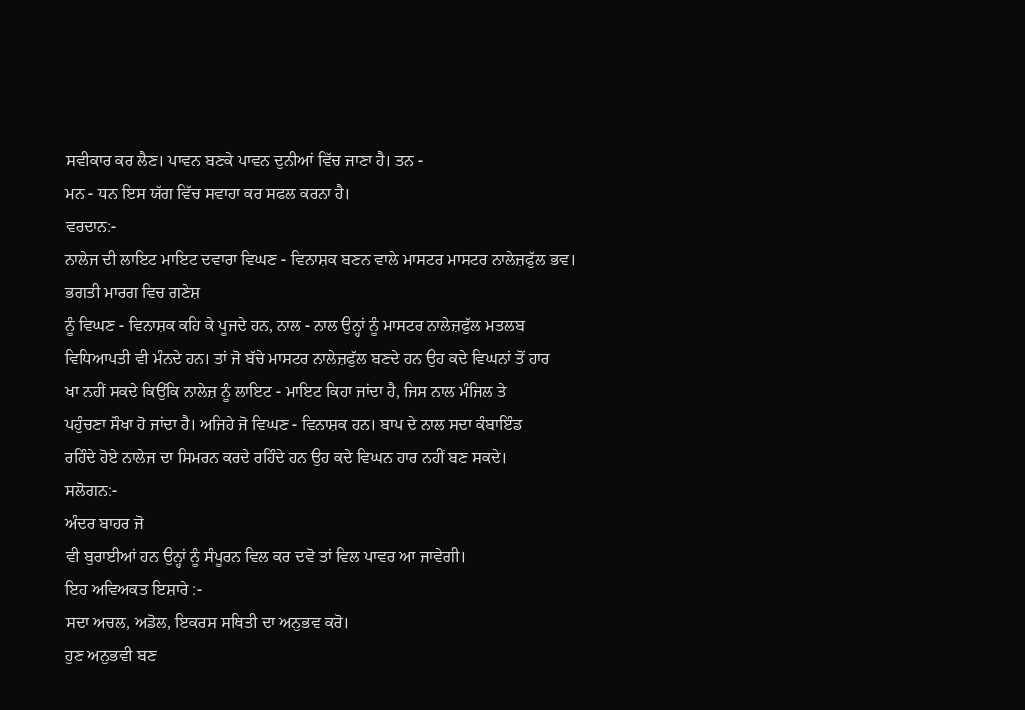ਸਵੀਕਾਰ ਕਰ ਲੈਣ। ਪਾਵਨ ਬਣਕੇ ਪਾਵਨ ਦੁਨੀਆਂ ਵਿੱਚ ਜਾਣਾ ਹੈ। ਤਨ -
ਮਨ - ਧਨ ਇਸ ਯੱਗ ਵਿੱਚ ਸਵਾਹਾ ਕਰ ਸਫਲ ਕਰਨਾ ਹੈ।
ਵਰਦਾਨ:-
ਨਾਲੇਜ ਦੀ ਲਾਇਟ ਮਾਇਟ ਦਵਾਰਾ ਵਿਘਣ - ਵਿਨਾਸ਼ਕ ਬਣਨ ਵਾਲੇ ਮਾਸਟਰ ਮਾਸਟਰ ਨਾਲੇਜ਼ਫੁੱਲ ਭਵ।
ਭਗਤੀ ਮਾਰਗ ਵਿਚ ਗਣੇਸ਼
ਨੂੰ ਵਿਘਣ - ਵਿਨਾਸ਼ਕ ਕਹਿ ਕੇ ਪੂਜਦੇ ਹਨ, ਨਾਲ - ਨਾਲ ਉਨ੍ਹਾਂ ਨੂੰ ਮਾਸਟਰ ਨਾਲੇਜ਼ਫੁੱਲ ਮਤਲਬ
ਵਿਧਿਆਪਤੀ ਵੀ ਮੰਨਦੇ ਹਨ। ਤਾਂ ਜੋ ਬੱਚੇ ਮਾਸਟਰ ਨਾਲੇਜ਼ਫੁੱਲ ਬਣਦੇ ਹਨ ਉਹ ਕਦੇ ਵਿਘਨਾਂ ਤੋਂ ਹਾਰ
ਖਾ ਨਹੀਂ ਸਕਦੇ ਕਿਉਂਕਿ ਨਾਲੇਜ਼ ਨੂੰ ਲਾਇਟ - ਮਾਇਟ ਕਿਹਾ ਜਾਂਦਾ ਹੈ, ਜਿਸ ਨਾਲ ਮੰਜਿਲ ਤੇ
ਪਹੁੰਚਣਾ ਸੌਖਾ ਹੋ ਜਾਂਦਾ ਹੈ। ਅਜਿਹੇ ਜੋ ਵਿਘਣ - ਵਿਨਾਸ਼ਕ ਹਨ। ਬਾਪ ਦੇ ਨਾਲ ਸਦਾ ਕੰਬਾਇੰਡ
ਰਹਿੰਦੇ ਹੋਏ ਨਾਲੇਜ ਦਾ ਸਿਮਰਨ ਕਰਦੇ ਰਹਿੰਦੇ ਹਨ ਉਹ ਕਦੇ ਵਿਘਨ ਹਾਰ ਨਹੀਂ ਬਣ ਸਕਦੇ।
ਸਲੋਗਨ:-
ਅੰਦਰ ਬਾਹਰ ਜੋ
ਵੀ ਬੁਰਾਈਆਂ ਹਨ ਉਨ੍ਹਾਂ ਨੂੰ ਸੰਪੂਰਨ ਵਿਲ ਕਰ ਦਵੋ ਤਾਂ ਵਿਲ ਪਾਵਰ ਆ ਜਾਵੇਗੀ।
ਇਹ ਅਵਿਅਕਤ ਇਸ਼ਾਰੇ :-
ਸਦਾ ਅਚਲ, ਅਡੋਲ, ਇਕਰਸ ਸਥਿਤੀ ਦਾ ਅਨੁਭਵ ਕਰੋ।
ਹੁਣ ਅਨੁਭਵੀ ਬਣ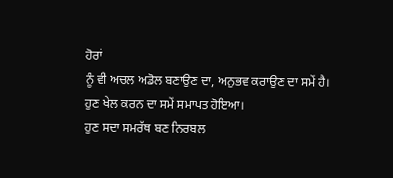ਹੋਰਾਂ
ਨੂੰ ਵੀ ਅਚਲ ਅਡੋਲ ਬਣਾਉਣ ਦਾ, ਅਨੁਭਵ ਕਰਾਉਣ ਦਾ ਸਮੇਂ ਹੈ। ਹੁਣ ਖੇਲ ਕਰਨ ਦਾ ਸਮੇਂ ਸਮਾਪਤ ਹੋਇਆ।
ਹੁਣ ਸਦਾ ਸਮਰੱਥ ਬਣ ਨਿਰਬਲ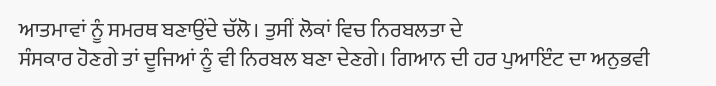ਆਤਮਾਵਾਂ ਨੂੰ ਸਮਰਥ ਬਣਾਉਂਦੇ ਚੱਲੋ। ਤੁਸੀਂ ਲੋਕਾਂ ਵਿਚ ਨਿਰਬਲਤਾ ਦੇ
ਸੰਸਕਾਰ ਹੋਣਗੇ ਤਾਂ ਦੂਜਿਆਂ ਨੂੰ ਵੀ ਨਿਰਬਲ ਬਣਾ ਦੇਣਗੇ। ਗਿਆਨ ਦੀ ਹਰ ਪੁਆਇੰਟ ਦਾ ਅਨੁਭਵੀ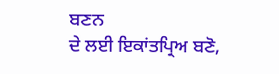ਬਣਨ
ਦੇ ਲਈ ਇਕਾਂਤਪ੍ਰਿਅ ਬਣੋ,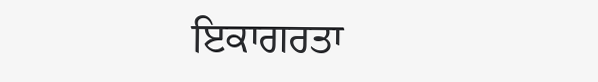ਇਕਾਗਰਤਾ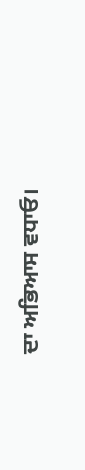ਦਾ ਅਭਿਆਸ ਵਧਾਓ।